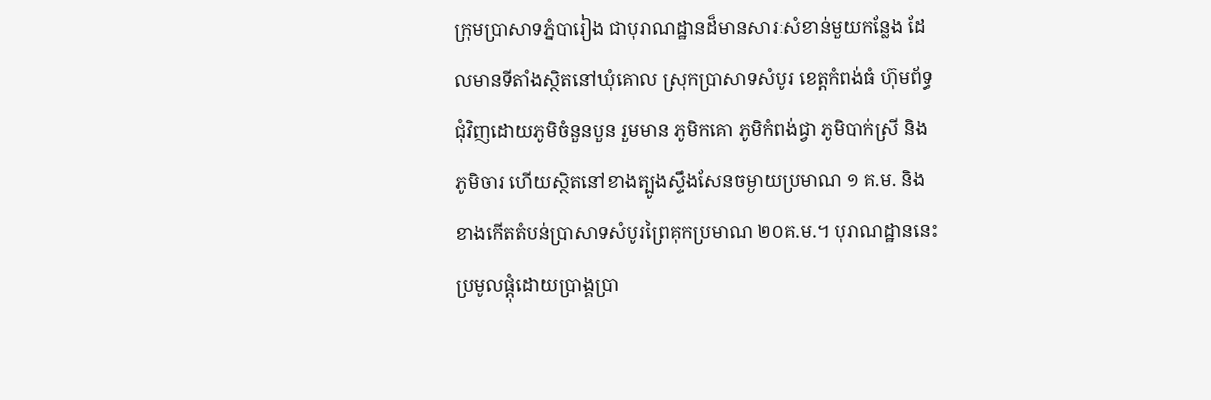ក្រុមប្រាសាទភ្នំបារៀង ជាបុរាណដ្ឋានដ៏មានសារៈសំខាន់មួយកន្លែង ដែលមានទីតាំងស្ថិតនៅឃុំគោល ស្រុកប្រាសាទសំបូរ ខេត្តកំពង់ធំ ហ៊ុមព័ទ្ធជុំវិញដោយភូមិចំនួនបួន រួមមាន ភូមិកគោ ភូមិកំពង់ជ្វា ភូមិបាក់ស្រី និងភូមិចារ ហើយស្ថិតនៅខាងត្បូងស្ទឹងសែនចម្ងាយប្រមាណ ១ គ.ម. និងខាងកើតតំបន់ប្រាសាទសំបូរព្រៃគុកប្រមាណ ២០គ.ម.។ បុរាណដ្ឋាននេះ ប្រមូលផ្តុំដោយប្រាង្គប្រា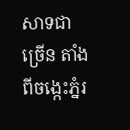សាទជាច្រើន តាំងពីចង្កេះភ្នំរ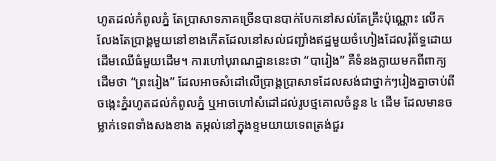ហូតដល់កំពូលភ្នំ តែប្រាសាទភាគច្រើនបានបាក់បែកនៅសល់តែគ្រឹះប៉ុណ្ណោះ លើកលែងតែប្រាង្គមួយនៅខាងកើតដែលនៅសល់ជញ្ជាំងឥដ្ឋមួយចំហៀងដែលរុំព័ទ្ធដោយដើមឈើធំមួយដើម។ ការហៅបុរាណដ្ឋាននេះថា “បារៀង” គឺទំនងក្លាយមកពីពាក្យដើមថា “ព្រះរៀង” ដែលអាចសំដៅលើប្រាង្គប្រាសាទដែលសង់ជាថ្នាក់ៗរៀងគ្នាចាប់ពីចង្កេះភ្នំរហូតដល់កំពូលភ្នំ ឬអាចហៅសំដៅដល់រូបថ្មគោលចំនួន ៤ ដើម ដែលមានចម្លាក់ទេពទាំងសងខាង តម្កល់នៅក្នុងខ្ទមយាយទេពត្រង់ជួរ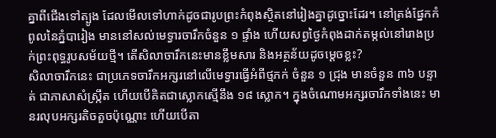គ្នាពីជើងទៅត្បូង ដែលមើលទៅហាក់ដូចជារូបព្រះកំពុងស្ថិតនៅរៀងគ្នាដូច្នោះដែរ។ នៅត្រង់ផ្នែកកំពូលនៃភ្នំបារៀង មាននៅសល់មេទ្វារចារឹកចំនួន ១ ផ្ទាំង ហើយសព្វថ្ងៃកំពុងដាក់តម្កល់នៅរោងប្រក់ព្រះពុទ្ធរូបសម័យថ្មី។ តើសិលាចារឹកនេះមានខ្លឹមសារ និងអត្ថន័យដូចម្តេចខ្លះ?
សិលាចារឹកនេះ ជាប្រភេទចារឹកអក្សរនៅលើមេទ្វារធ្វើអំពីថ្មភក់ ចំនួន ១ ជ្រុង មានចំនួន ៣៦ បន្ទាត់ ជាភាសាសំស្រ្កឹត ហើយបើគិតជាស្លោកស្មើនឹង ១៨ ស្លោក។ ក្នុងចំណោមអក្សរចារឹកទាំងនេះ មានរលុបអក្សរតិចតួចប៉ុណ្ណោះ ហើយបើតា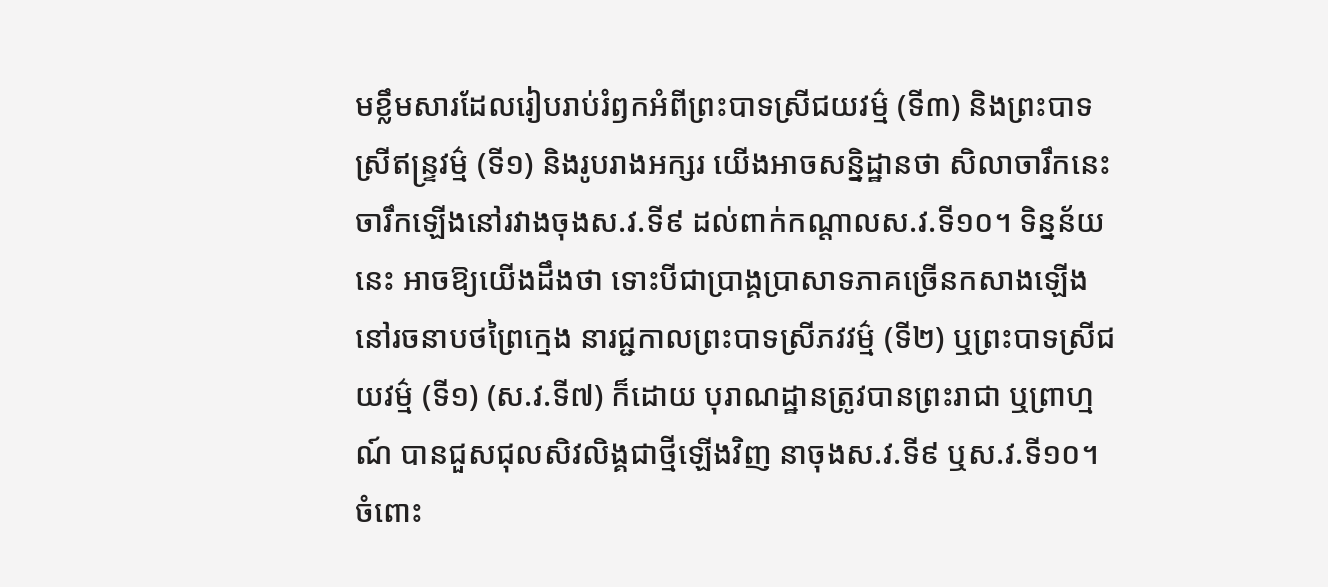មខ្លឹមសារដែលរៀបរាប់រំឭកអំពីព្រះបាទស្រីជយវម៌្ម (ទី៣) និងព្រះបាទស្រីឥន្រ្ទវម៌្ម (ទី១) និងរូបរាងអក្សរ យើងអាចសន្និដ្ឋានថា សិលាចារឹកនេះ ចារឹកឡើងនៅរវាងចុងស.វ.ទី៩ ដល់ពាក់កណ្តាលស.វ.ទី១០។ ទិន្នន័យនេះ អាចឱ្យយើងដឹងថា ទោះបីជាប្រាង្គប្រាសាទភាគច្រើនកសាងឡើងនៅរចនាបថព្រៃក្មេង នារជ្ជកាលព្រះបាទស្រីភវវម៌្ម (ទី២) ឬព្រះបាទស្រីជយវម៌្ម (ទី១) (ស.វ.ទី៧) ក៏ដោយ បុរាណដ្ឋានត្រូវបានព្រះរាជា ឬព្រាហ្មណ៍ បានជួសជុលសិវលិង្គជាថ្មីឡើងវិញ នាចុងស.វ.ទី៩ ឬស.វ.ទី១០។
ចំពោះ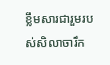ខ្លឹមសារជារួមរបស់សិលាចារឹក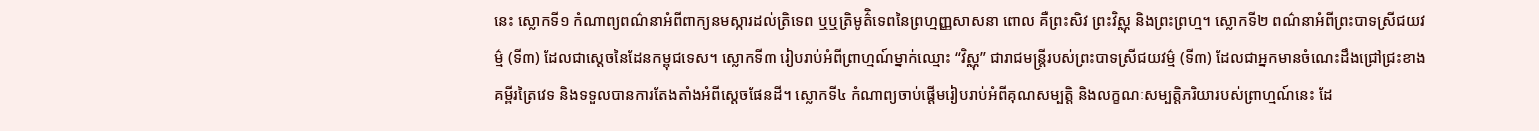នេះ ស្លោកទី១ កំណាព្យពណ៌នាអំពីពាក្យនមស្ការដល់ត្រិទេព ឬឬត្រិមូត៌ិទេពនៃព្រហ្មញ្ញសាសនា ពោល គឺព្រះសិវ ព្រះវិស្ណុ និងព្រះព្រហ្ម។ ស្លោកទី២ ពណ៌នាអំពីព្រះបាទស្រីជយវម៌្ម (ទី៣) ដែលជាស្តេចនៃដែនកម្ពុជទេស។ ស្លោកទី៣ រៀបរាប់អំពីព្រាហ្មណ៍ម្នាក់ឈ្មោះ “វិស្ណុ” ជារាជមន្រ្តីរបស់ព្រះបាទស្រីជយវម៌្ម (ទី៣) ដែលជាអ្នកមានចំណេះដឹងជ្រៅជ្រះខាងគម្ពីរត្រៃវេទ និងទទួលបានការតែងតាំងអំពីស្តេចផែនដី។ ស្លោកទី៤ កំណាព្យចាប់ផ្តើមរៀបរាប់អំពីគុណសម្បត្តិ និងលក្ខណៈសម្បត្តិភរិយារបស់ព្រាហ្មណ៍នេះ ដែ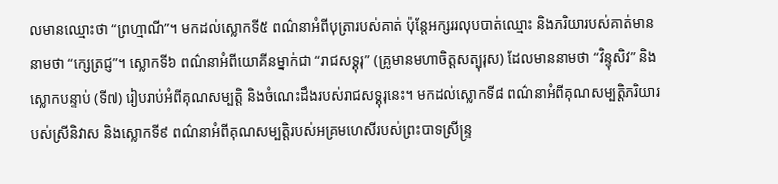លមានឈ្មោះថា “ព្រហ្មាណី”។ មកដល់ស្លោកទី៥ ពណ៌នាអំពីបុត្រារបស់គាត់ ប៉ុន្តែអក្សររលុបបាត់ឈ្មោះ និងភរិយារបស់គាត់មាននាមថា “ក្សេត្រជ្ញ”។ ស្លោកទី៦ ពណ៌នាអំពីយោគីនម្នាក់ជា “រាជសទ្គុរុ” (គ្រូមានមហាចិត្តសត្បុរុស) ដែលមាននាមថា “វិន្ទុសិវ” និងស្លោកបន្ទាប់ (ទី៧) រៀបរាប់អំពីគុណសម្បត្តិ និងចំណេះដឹងរបស់រាជសទ្គុរុនេះ។ មកដល់ស្លោកទី៨ ពណ៌នាអំពីគុណសម្បត្តិភរិយារបស់ស្រីនិវាស និងស្លោកទី៩ ពណ៌នាអំពីគុណសម្បត្តិរបស់អគ្រមហេសីរបស់ព្រះបាទស្រីន្រ្ទ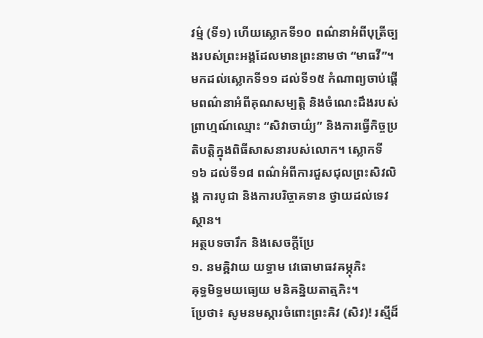វម៌្ម (ទី១) ហើយស្លោកទី១០ ពណ៌នាអំពីបុត្រីច្បងរបស់ព្រះអង្គដែលមានព្រះនាមថា “មាធវី”។ មកដល់ស្លោកទី១១ ដល់ទី១៥ កំណាព្យចាប់ផ្តើមពណ៌នាអំពីគុណសម្បត្តិ និងចំណេះដឹងរបស់ព្រាហ្មណ៍ឈ្មោះ “សិវាចាយ៌្យ” និងការធ្វើកិច្ចប្រតិបត្តិក្នុងពិធីសាសនារបស់លោក។ ស្លោកទី១៦ ដល់ទី១៨ ពណ៌អំពីការជួសជុលព្រះសិវលិង្គ ការបូជា និងការបរិច្ចាគទាន ថ្វាយដល់ទេវស្ថាន។
អត្ថបទចារឹក និងសេចក្តីប្រែ
១. នមឝ្ឝិវាយ យទ្ធាម វេធោមាធវឝម្ភុភិះ
ឝុទ្ធមិទ្ធមយធ្យេយ មនិឝនិ្នយតាត្មភិះ។
ប្រែថា៖ សូមនមស្ការចំពោះព្រះឝិវ (សិវ)! រស្មីដ៏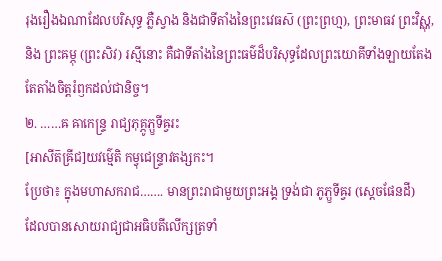រុងរឿងឯណាដែលបរិសុទ្ធ ភ្លឺស្វាង និងជាទីតាំងនៃព្រះវេធស៑ (ព្រះព្រហ្ម), ព្រះមាធវ ព្រះវិស្ណុ, និង ព្រះឝម្ភុ (ព្រះសិវ) រស្មីនោះ គឺជាទីតាំងនៃព្រះធម៌ដ៏បរិសុទ្ធដែលព្រះយោគីទាំងឡាយតែងតែតាំងចិត្តរំឭកដល់ជានិច្ច។
២. ……ឝ ឝាកេន្ទ្រ រាជ្យភុគ្ភូភ្ឫទីឝ្វរះ
[អាសីត៑ឝ្រីជ]យវម៌្មេតិ កម្វុជេន្ទ្រាវតង្សកះ។
ប្រែថា៖ ក្នុងមហាសករាជ……. មានព្រះរាជាមួយព្រះអង្គ ទ្រង់ជា ភូភ្ឫទីឝ្វរ (ស្តេចផែនដី)
ដែលបានសោយរាជ្យជាអធិបតីលើក្សត្រទាំ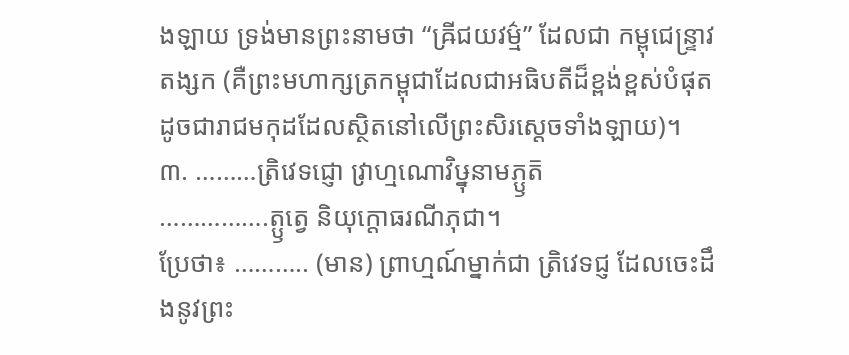ងឡាយ ទ្រង់មានព្រះនាមថា “ឝ្រីជយវម៌្ម” ដែលជា កម្ពុជេន្ទ្រាវតង្សក (គឺព្រះមហាក្សត្រកម្ពុជាដែលជាអធិបតីដ៏ខ្ពង់ខ្ពស់បំផុត ដូចជារាជមកុដដែលស្ថិតនៅលើព្រះសិរស្ដេចទាំងឡាយ)។
៣. ………ត្រិវេទជ្ញោ វ្រាហ្មណោវិឞ្នុនាមភ្ឫត៑
…………….ត្ឫត្វេ និយុក្តោធរណីភុជា។
ប្រែថា៖ ……….. (មាន) ព្រាហ្មណ៍ម្នាក់ជា ត្រិវេទជ្ញ ដែលចេះដឹងនូវព្រះ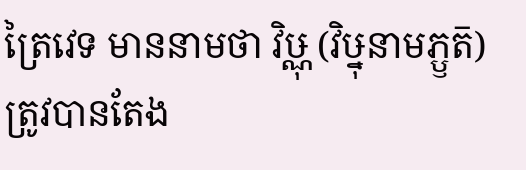ត្រៃវេទ មាននាមថា វិឞ្ណុ (វិឞ្នុនាមភ្ឫត៑) ត្រូវបានតែង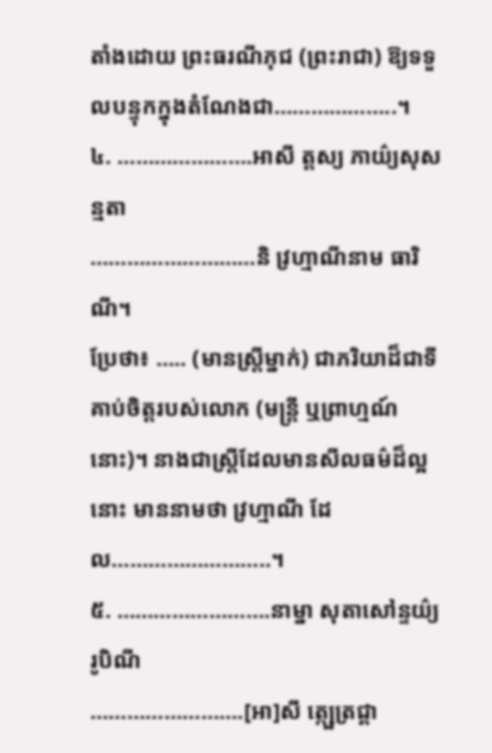តាំងដោយ ព្រះធរណីភុជ (ព្រះរាជា) ឱ្យទទួលបន្ទុកក្នុងតំណែងជា………………..។
៤. ………………….អាសី ត្តស្យ ភាយ៌្យសុសន្មតា
………………………និ វ្រហ្មាណីនាម ធារិណី។
ប្រែថា៖ ….. (មានស្រ្តីម្នាក់) ជាភរិយាដ៏ជាទីគាប់ចិត្តរបស់លោក (មន្ត្រី ឬព្រាហ្មណ៍នោះ)។ នាងជាស្ដ្រីដែលមានសីលធម៌ដ៏ល្អនោះ មាននាមថា វ្រហ្មាណី ដែល……………………..។
៥. …………………….នាម្នា សុតាសៅន្ទយ៌្យ រូបិណី
…………………….[អា]សី ត្ក្ឞេត្រជ្គា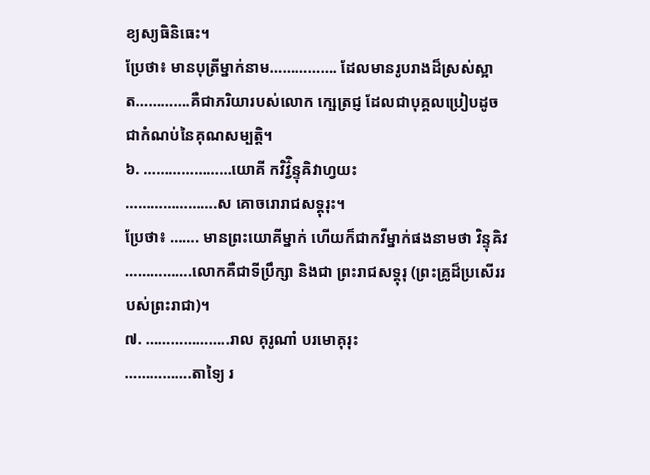ខ្យស្យធិនិធេះ។
ប្រែថា៖ មានបុត្រីម្នាក់នាម……………. ដែលមានរូបរាងដ៏ស្រស់ស្អាត………….គឺជាភរិយារបស់លោក ក្ឞេត្រជ្ញ ដែលជាបុគ្គលប្រៀបដូចជាកំណប់នៃគុណសម្បត្តិ។
៦. …………………យោគី កវិវ៌ិ្វន្ទុឝិវាហ្វយះ
………………….ស គោចរោរាជសទ្គុរុះ។
ប្រែថា៖ ……. មានព្រះយោគីម្នាក់ ហើយក៏ជាកវីម្នាក់ផងនាមថា វិន្ទុឝិវ …………….លោកគឺជាទីប្រឹក្សា និងជា ព្រះរាជសទ្គុរុ (ព្រះគ្រូដ៏ប្រសើររបស់ព្រះរាជា)។
៧. ………………..រាល គុរូណាំ បរមោគុរុះ
…………….តាទ្យៃ រ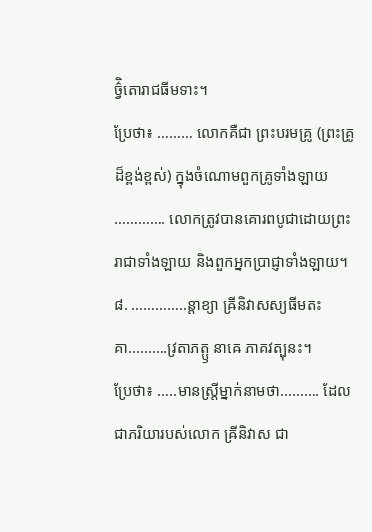ច៌ិ្វតោរាជធីមទាះ។
ប្រែថា៖ ……… លោកគឺជា ព្រះបរមគ្រូ (ព្រះគ្រូដ៏ខ្ពង់ខ្ពស់) ក្នុងចំណោមពួកគ្រូទាំងឡាយ …………. លោកត្រូវបានគោរពបូជាដោយព្រះរាជាទាំងឡាយ និងពួកអ្នកប្រាជ្ញាទាំងឡាយ។
៨. …………..ន្តាខ្យា ឝ្រីនិវាសស្យធីមតះ
គា……….វ្រតាភត្ឫ នាឝេ ភាគវត្បុនះ។
ប្រែថា៖ …..មានស្រ្តីម្នាក់នាមថា………. ដែលជាភរិយារបស់លោក ឝ្រីនិវាស ជា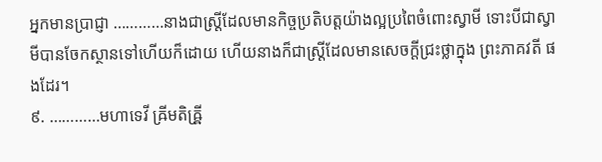អ្នកមានប្រាជ្ញា …………នាងជាស្ដ្រីដែលមានកិច្ចប្រតិបត្តយ៉ាងល្អប្រពៃចំពោះស្វាមី ទោះបីជាស្វាមីបានចែកស្ថានទៅហើយក៏ដោយ ហើយនាងក៏ជាស្ដ្រីដែលមានសេចក្តីជ្រះថ្លាក្នុង ព្រះភាគវតី ផងដែរ។
៩. …………មហាទេវី ឝ្រីមតិឝ្រី្ឝ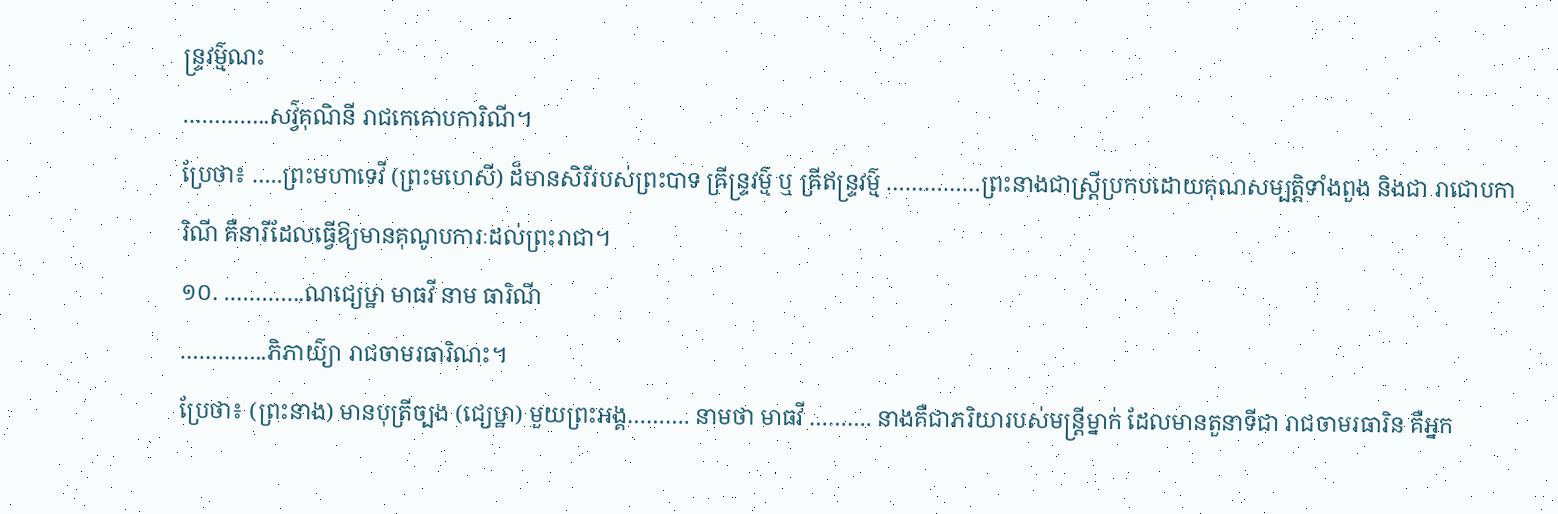ន្ទ្រវម៌្មណះ
…………..សវ៌្វគុណិនី រាជកេឝោបការិណី។
ប្រែថា៖ …..ព្រះមហាទេវី (ព្រះមហេសី) ដ៏មានសិរីរបស់ព្រះបាទ ឝ្រីន្ទ្រវម៌្ម ឬ ឝ្រីឥន្ទ្រវម៌្ម ……………ព្រះនាងជាស្ដ្រីប្រកបដោយគុណសម្បត្តិទាំងពួង និងជា រាជោបការិណី គឺនារីដែលធ្វើឱ្យមានគុណូបការៈដល់ព្រះរាជា។
១០. ………….ណជ្យេឞ្ឋា មាធវី នាម ធារិណី
…………..ភិភាយ៌្យា រាជចាមរធារិណះ។
ប្រែថា៖ (ព្រះនាង) មានបុត្រីច្បង (ជ្យេឞ្ឋា) មួយព្រះអង្គ………. នាមថា មាធវី ………. នាងគឺជាភរិយារបស់មន្ត្រីម្នាក់ ដែលមានតួនាទីជា រាជចាមរធារិន គឺអ្នក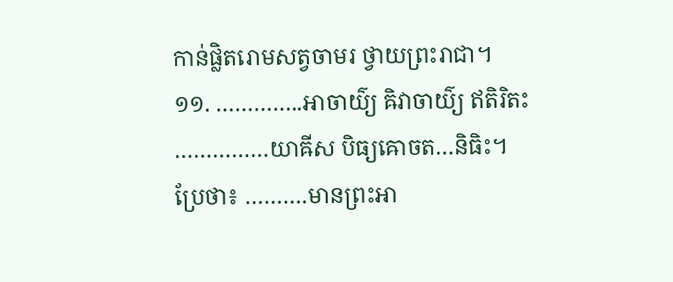កាន់ផ្លិតរោមសត្វចាមរ ថ្វាយព្រះរាជា។
១១. …………..អាចាយ៌្យ ឝិវាចាយ៌្យ ឥតិរិតះ
……………យាឝីស បិធ្យឝោចត…និធិះ។
ប្រែថា៖ ……….មានព្រះអា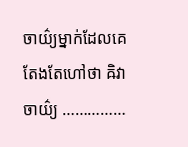ចាយ៌្យម្នាក់ដែលគេតែងតែហៅថា ឝិវាចាយ៌្យ ……………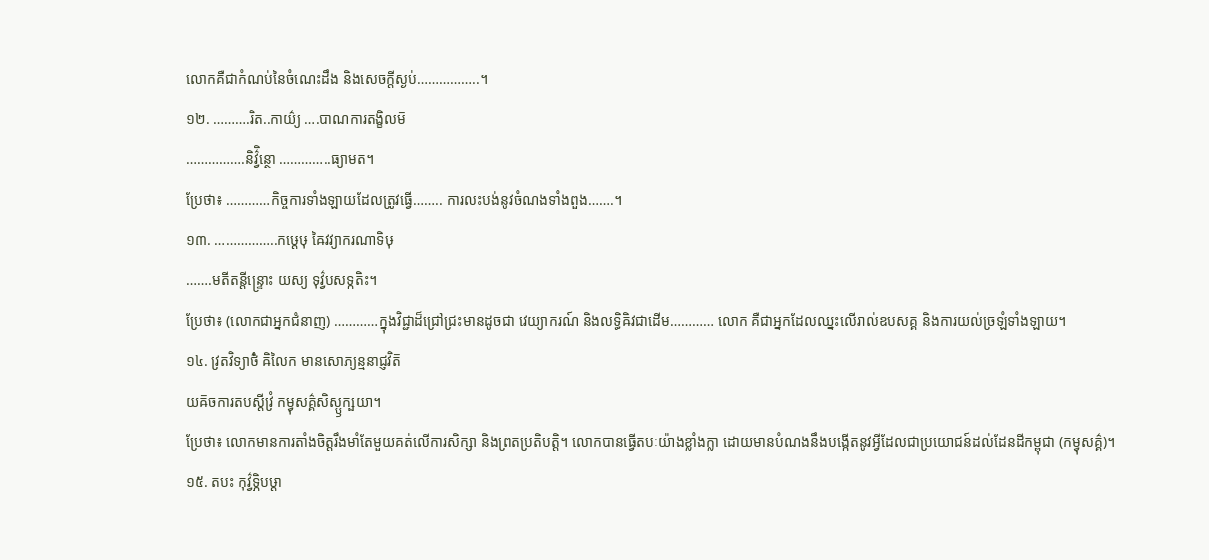លោកគឺជាកំណប់នៃចំណេះដឹង និងសេចក្តីស្ងប់……………..។
១២. ……….រិត..កាយ៌្យ ….បាណការតង្ខិលម៑
…………….និវ៌ិ្វន្ថោ …………..ធ្យាមត។
ប្រែថា៖ …………កិច្ចការទាំងឡាយដែលត្រូវធ្វើ…….. ការលះបង់នូវចំណងទាំងពួង…….។
១៣. ……………..កឞ្ដេឞុ ឝៃវវ្យាករណាទិឞុ
…….មតីតន្តីន្ទ្រោះ យស្យ ទុវ៌្វបសទ្កតិះ។
ប្រែថា៖ (លោកជាអ្នកជំនាញ) …………ក្នុងវិជ្ជាដ៏ជ្រៅជ្រះមានដូចជា វេយ្យាករណ៍ និងលទ្ធិឝិវជាដើម………… លោក គឺជាអ្នកដែលឈ្នះលើរាល់ឧបសគ្គ និងការយល់ច្រឡំទាំងឡាយ។
១៤. វ្រតវិទ្យាថ៌ំ ឝិលៃក មានសោភ្យន្មនាជ្ញវិត៑
យឝ៑ចការតបស្តីវ្រំ កម្វុសគ៌្គសិស្ឫក្ឞយា។
ប្រែថា៖ លោកមានការតាំងចិត្តរឹងមាំតែមួយគត់លើការសិក្សា និងព្រតប្រតិបត្តិ។ លោកបានធ្វើតបៈយ៉ាងខ្លាំងក្លា ដោយមានបំណងនឹងបង្កើតនូវអ្វីដែលជាប្រយោជន៍ដល់ដែនដីកម្ពុជា (កម្វុសគ៌្គ)។
១៥. តបះ កុវ៌្វទ្ភិបឞ្ដា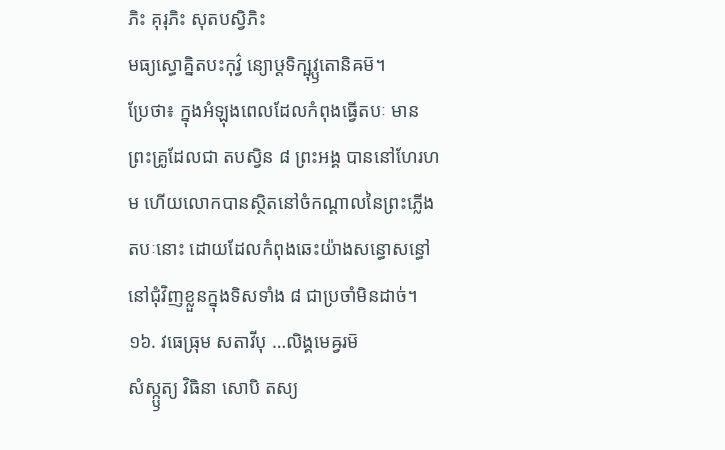ភិះ គុរុភិះ សុតបស្វិភិះ
មធ្យស្ធោគ្និតបះកុវ៌្វ ន្យោឞ្ដទិក្ឞុវ្ឫតោនិឝម៑។
ប្រែថា៖ ក្នុងអំឡុងពេលដែលកំពុងធ្វើតបៈ មានព្រះគ្រូដែលជា តបស្វិន ៨ ព្រះអង្គ បាននៅហែរហម ហើយលោកបានស្ថិតនៅចំកណ្ដាលនៃព្រះភ្លើងតបៈនោះ ដោយដែលកំពុងឆេះយ៉ាងសន្ធោសន្ធៅនៅជុំវិញខ្លួនក្នុងទិសទាំង ៨ ជាប្រចាំមិនដាច់។
១៦. វធេធ្រុម សតាវីបុ …លិង្គមេឝ្វរម៑
សំស្ក្ឫត្យ វិធិនា សោបិ តស្យ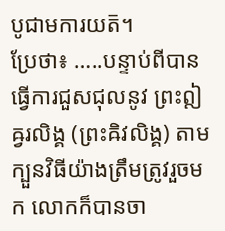បូជាមការយត៑។
ប្រែថា៖ …..បន្ទាប់ពីបានធ្វើការជួសជុលនូវ ព្រះឦឝ្វរលិង្គ (ព្រះឝិវលិង្គ) តាមក្បួនវិធីយ៉ាងត្រឹមត្រូវរួចមក លោកក៏បានចា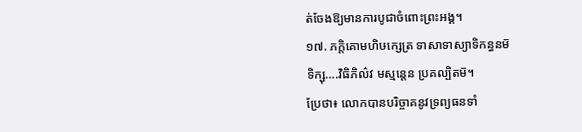ត់ចែងឱ្យមានការបូជាចំពោះព្រះអង្គ។
១៧. ភក្តិគោមហិឞក្សេត្រ ទាសាទាស្យាទិកន្ធនម៑
ទិក្ឞុ….វិធិភិល៌វ មស្មន្តេន ប្រគល្បិតម៑។
ប្រែថា៖ លោកបានបរិច្ចាគនូវទ្រព្យធនទាំ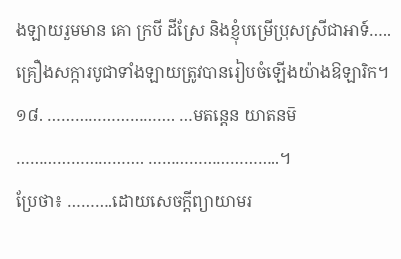ងឡាយរួមមាន គោ ក្របី ដីស្រែ និងខ្ញុំបម្រើប្រុសស្រីជាអាទ៍…..គ្រឿងសក្ការបូជាទាំងឡាយត្រូវបានរៀបចំឡើងយ៉ាងឱឡារិក។
១៨. ………………………. …មតន្តេន យាតនម៑
………………………. ………………………..។
ប្រែថា៖ ……….ដោយសេចក្តីព្យាយាមរ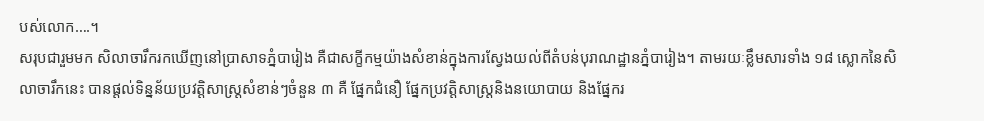បស់លោក….។
សរុបជារួមមក សិលាចារឹករកឃើញនៅប្រាសាទភ្នំបារៀង គឺជាសក្ខីកម្មយ៉ាងសំខាន់ក្នុងការស្វែងយល់ពីតំបន់បុរាណដ្ឋានភ្នំបារៀង។ តាមរយៈខ្លឹមសារទាំង ១៨ ស្លោកនៃសិលាចារឹកនេះ បានផ្តល់ទិន្នន័យប្រវត្តិសាស្រ្តសំខាន់ៗចំនួន ៣ គឺ ផ្នែកជំនឿ ផ្នែកប្រវត្តិសាស្រ្តនិងនយោបាយ និងផ្នែករ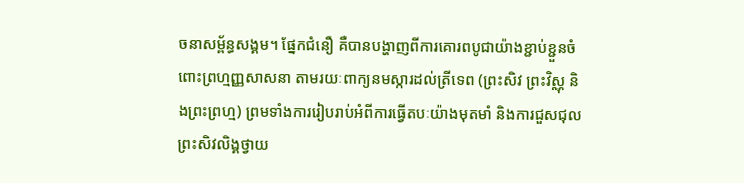ចនាសម្ព័ន្ធសង្គម។ ផ្នែកជំនឿ គឺបានបង្ហាញពីការគោរពបូជាយ៉ាងខ្ជាប់ខ្ជួនចំពោះព្រហ្មញ្ញសាសនា តាមរយៈពាក្យនមស្ការដល់ត្រីទេព (ព្រះសិវ ព្រះវិស្ណុ និងព្រះព្រហ្ម) ព្រមទាំងការរៀបរាប់អំពីការធ្វើតបៈយ៉ាងមុតមាំ និងការជួសជុលព្រះសិវលិង្គថ្វាយ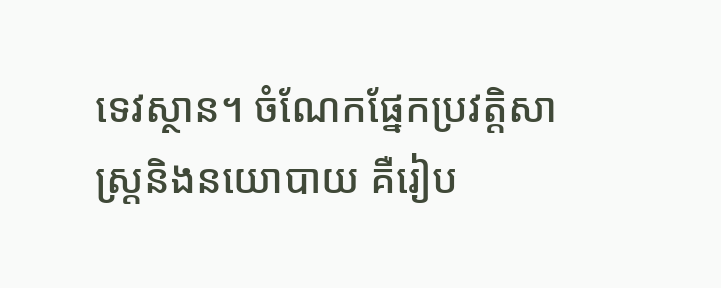ទេវស្ថាន។ ចំណែកផ្នែកប្រវត្តិសាស្រ្តនិងនយោបាយ គឺរៀប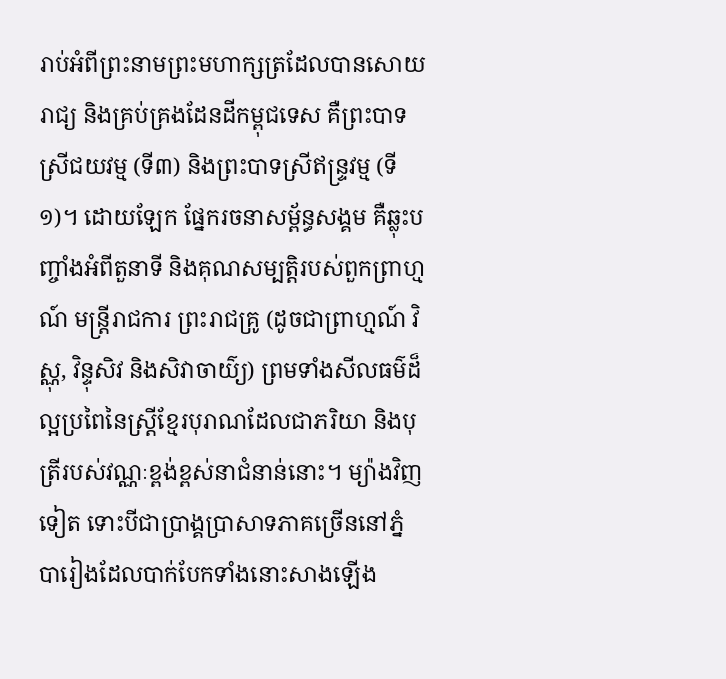រាប់អំពីព្រះនាមព្រះមហាក្សត្រដែលបានសោយរាជ្យ និងគ្រប់គ្រងដែនដីកម្ពុជទេស គឺព្រះបាទស្រីជយវម្ម (ទី៣) និងព្រះបាទស្រីឥន្ទ្រវម្ម (ទី១)។ ដោយឡែក ផ្នែករចនាសម្ព័ន្ធសង្គម គឺឆ្លុះបញ្ចាំងអំពីតួនាទី និងគុណសម្បត្តិរបស់ពួកព្រាហ្មណ៍ មន្ត្រីរាជការ ព្រះរាជគ្រូ (ដូចជាព្រាហ្មណ៍ វិស្ណុ, វិន្ទុសិវ និងសិវាចាយ៌្យ) ព្រមទាំងសីលធម៌ដ៏ល្អប្រពៃនៃស្ត្រីខ្មែរបុរាណដែលជាភរិយា និងបុត្រីរបស់វណ្ណៈខ្ពង់ខ្ពស់នាជំនាន់នោះ។ ម្យ៉ាងវិញទៀត ទោះបីជាប្រាង្គប្រាសាទភាគច្រើននៅភ្នំបារៀងដែលបាក់បែកទាំងនោះសាងឡើង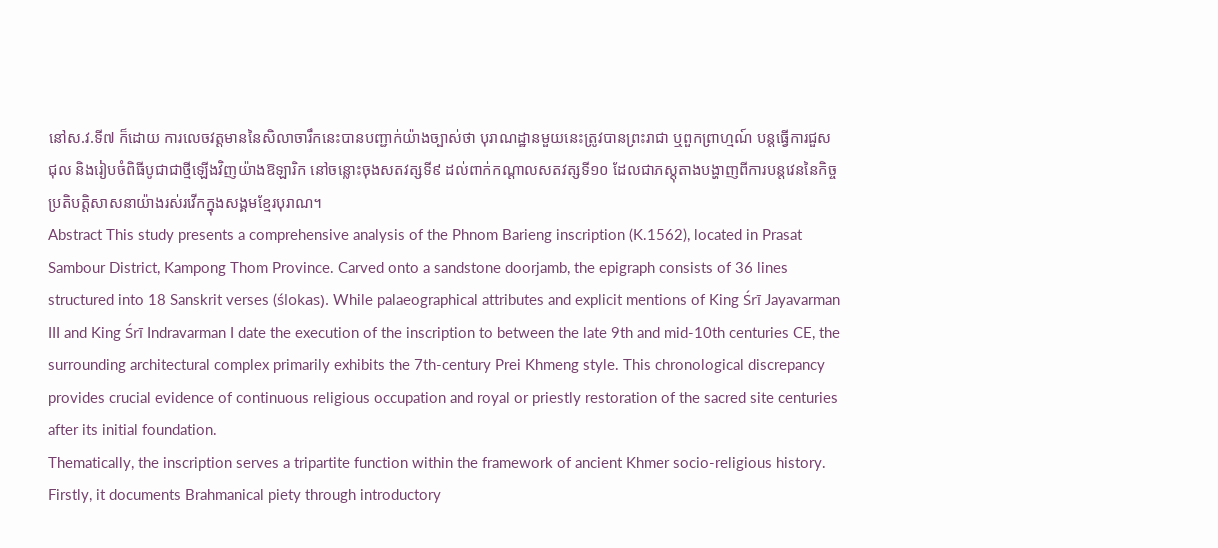នៅស.វ.ទី៧ ក៏ដោយ ការលេចវត្តមាននៃសិលាចារឹកនេះបានបញ្ជាក់យ៉ាងច្បាស់ថា បុរាណដ្ឋានមួយនេះត្រូវបានព្រះរាជា ឬពួកព្រាហ្មណ៍ បន្តធ្វើការជួសជុល និងរៀបចំពិធីបូជាជាថ្មីឡើងវិញយ៉ាងឱឡារិក នៅចន្លោះចុងសតវត្សទី៩ ដល់ពាក់កណ្តាលសតវត្សទី១០ ដែលជាភស្តុតាងបង្ហាញពីការបន្តវេននៃកិច្ចប្រតិបត្តិសាសនាយ៉ាងរស់រវើកក្នុងសង្គមខ្មែរបុរាណ។
Abstract This study presents a comprehensive analysis of the Phnom Barieng inscription (K.1562), located in Prasat Sambour District, Kampong Thom Province. Carved onto a sandstone doorjamb, the epigraph consists of 36 lines structured into 18 Sanskrit verses (ślokas). While palaeographical attributes and explicit mentions of King Śrī Jayavarman III and King Śrī Indravarman I date the execution of the inscription to between the late 9th and mid-10th centuries CE, the surrounding architectural complex primarily exhibits the 7th-century Prei Khmeng style. This chronological discrepancy provides crucial evidence of continuous religious occupation and royal or priestly restoration of the sacred site centuries after its initial foundation.
Thematically, the inscription serves a tripartite function within the framework of ancient Khmer socio-religious history. Firstly, it documents Brahmanical piety through introductory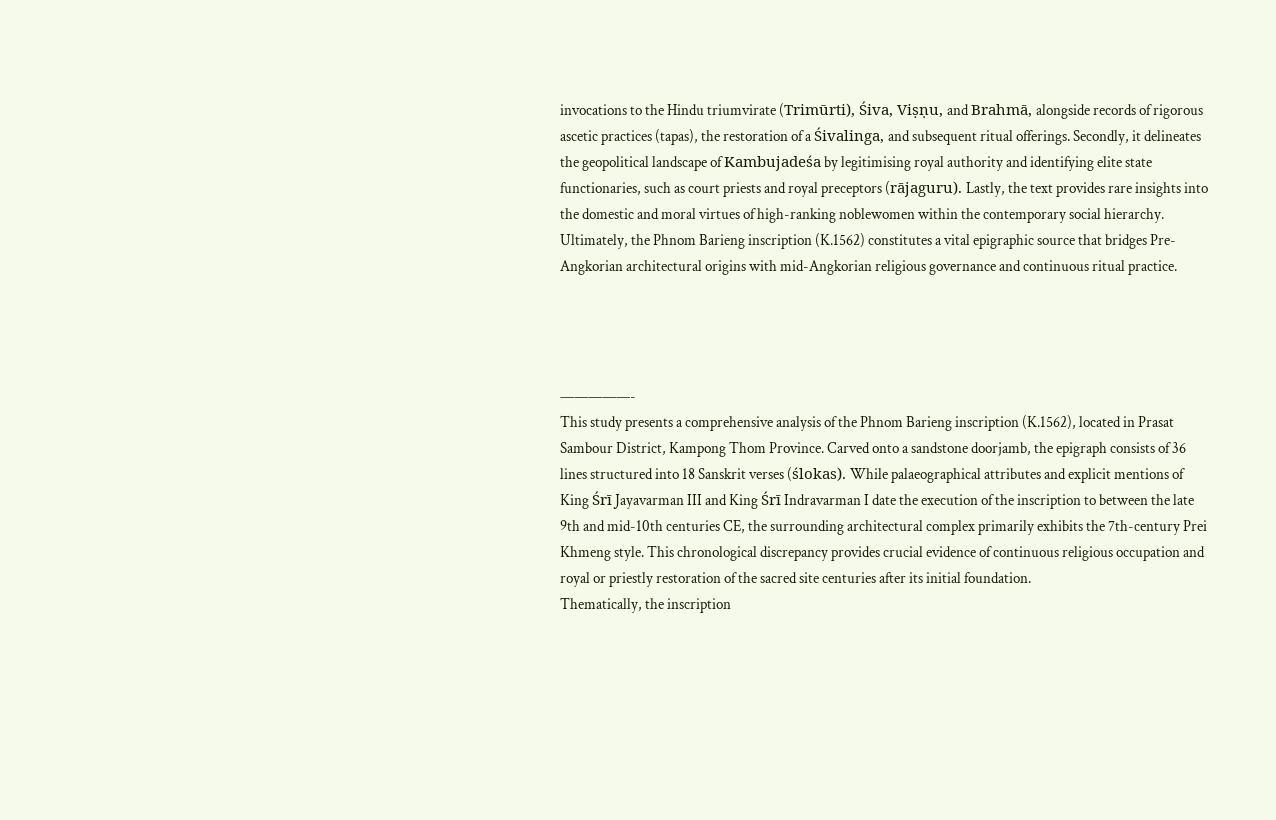invocations to the Hindu triumvirate (Trimūrti), Śiva, Viṣṇu, and Brahmā, alongside records of rigorous ascetic practices (tapas), the restoration of a Śivalinga, and subsequent ritual offerings. Secondly, it delineates the geopolitical landscape of Kambujadeśa by legitimising royal authority and identifying elite state functionaries, such as court priests and royal preceptors (rājaguru). Lastly, the text provides rare insights into the domestic and moral virtues of high-ranking noblewomen within the contemporary social hierarchy. Ultimately, the Phnom Barieng inscription (K.1562) constitutes a vital epigraphic source that bridges Pre-Angkorian architectural origins with mid-Angkorian religious governance and continuous ritual practice.




—————-
This study presents a comprehensive analysis of the Phnom Barieng inscription (K.1562), located in Prasat Sambour District, Kampong Thom Province. Carved onto a sandstone doorjamb, the epigraph consists of 36 lines structured into 18 Sanskrit verses (ślokas). While palaeographical attributes and explicit mentions of King Śrī Jayavarman III and King Śrī Indravarman I date the execution of the inscription to between the late 9th and mid-10th centuries CE, the surrounding architectural complex primarily exhibits the 7th-century Prei Khmeng style. This chronological discrepancy provides crucial evidence of continuous religious occupation and royal or priestly restoration of the sacred site centuries after its initial foundation.
Thematically, the inscription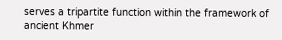serves a tripartite function within the framework of ancient Khmer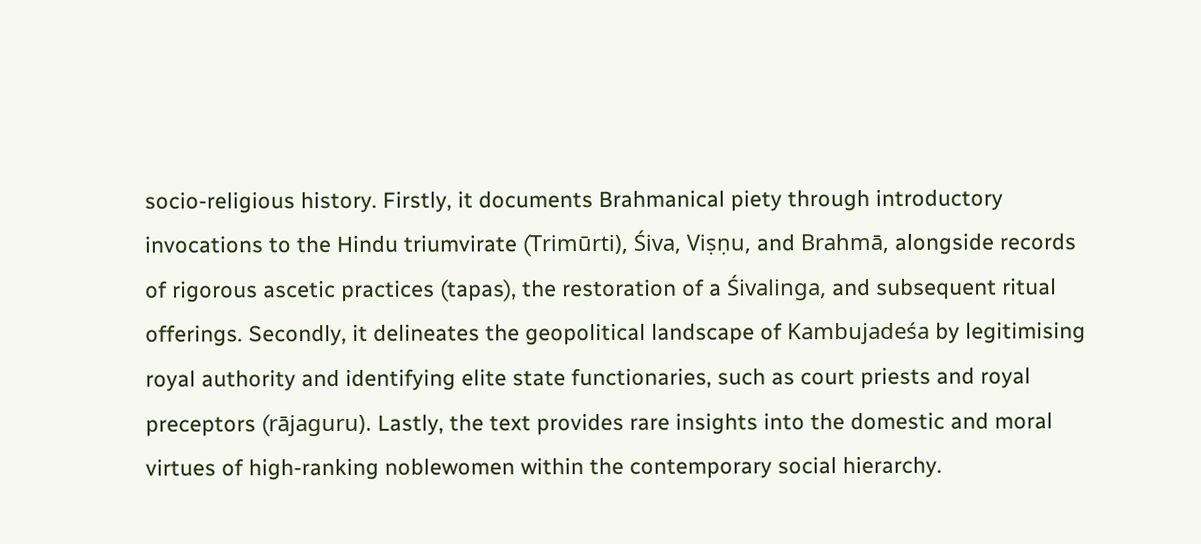socio-religious history. Firstly, it documents Brahmanical piety through introductory invocations to the Hindu triumvirate (Trimūrti), Śiva, Viṣṇu, and Brahmā, alongside records of rigorous ascetic practices (tapas), the restoration of a Śivalinga, and subsequent ritual offerings. Secondly, it delineates the geopolitical landscape of Kambujadeśa by legitimising royal authority and identifying elite state functionaries, such as court priests and royal preceptors (rājaguru). Lastly, the text provides rare insights into the domestic and moral virtues of high-ranking noblewomen within the contemporary social hierarchy.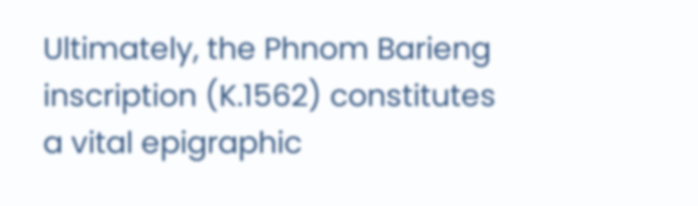Ultimately, the Phnom Barieng inscription (K.1562) constitutes a vital epigraphic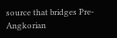source that bridges Pre-Angkorian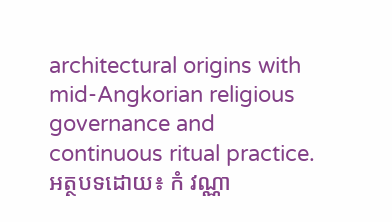architectural origins with mid-Angkorian religious governance and continuous ritual practice.
អត្ថបទដោយ៖ កំ វណ្ណា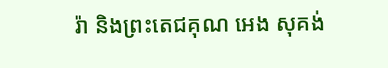រ៉ា និងព្រះតេជគុណ អេង សុគង់